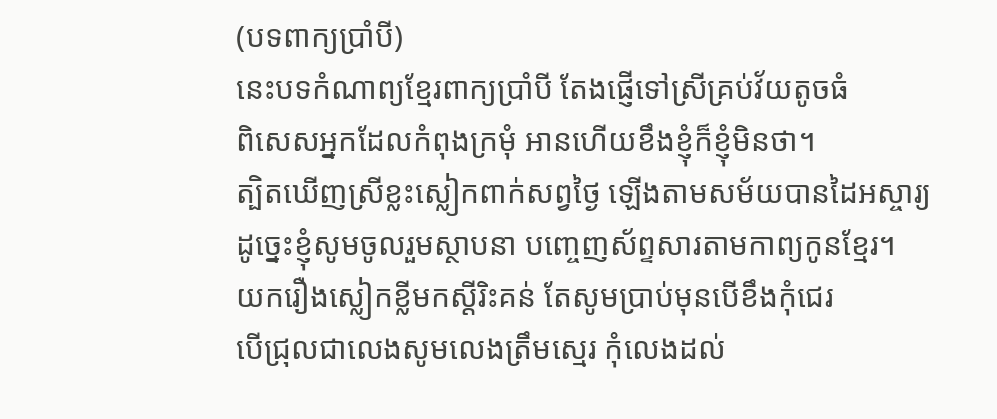(បទពាក្យប្រាំបី)
នេះបទកំណាព្យខ្មែរពាក្យប្រាំបី តែងផ្ញើទៅស្រីគ្រប់វ័យតូចធំ
ពិសេសអ្នកដែលកំពុងក្រមុំ អានហើយខឹងខ្ញុំក៏ខ្ញុំមិនថា។
ត្បិតឃើញស្រីខ្លះស្លៀកពាក់សព្វថ្ងៃ ឡើងតាមសម័យបានដៃអស្ចារ្យ
ដូច្នេះខ្ញុំសូមចូលរួមស្ថាបនា បញ្ចេញស័ព្ទសារតាមកាព្យកូនខ្មែរ។
យករឿងស្លៀកខ្លីមកស្តីរិះគន់ តែសូមប្រាប់មុនបើខឹងកុំជេរ
បើជ្រុលជាលេងសូមលេងត្រឹមស្មេរ កុំលេងដល់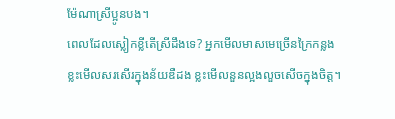ម៉ែណាស្រីប្អូនបង។
ពេលដែលស្លៀកខ្លីតើស្រីដឹងទេ? អ្នកមើលមាសមេច្រើនក្រៃកន្លង
ខ្លះមើលសរសើរក្នុងន័យឌឺដង ខ្លះមើលនួនល្អងលួចសើចក្នុងចិត្ត។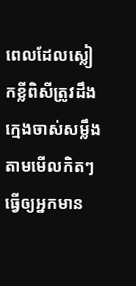ពេលដែលស្លៀកខ្លីពិសីត្រូវដឹង ក្មេងចាស់សម្លឹងតាមមើលកិតៗ
ធ្វើឲ្យអ្នកមាន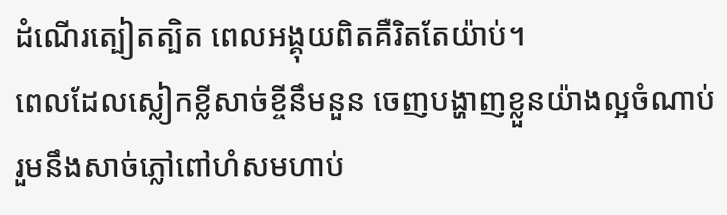ដំណើរត្បៀតត្បិត ពេលអង្គុយពិតគឺរិតតែយ៉ាប់។
ពេលដែលស្លៀកខ្លីសាច់ខ្ចីនឹមនួន ចេញបង្ហាញខ្លួនយ៉ាងល្អចំណាប់
រួមនឹងសាច់ភ្លៅពៅហំសមហាប់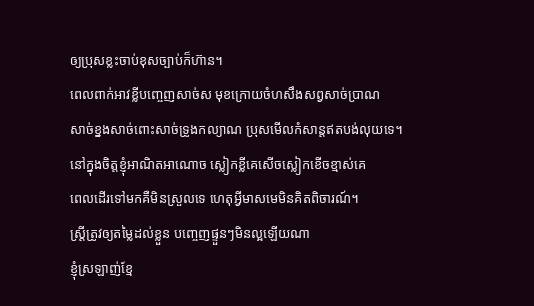ឲ្យប្រុសខ្លះចាប់ខុសច្បាប់ក៏ហ៊ាន។
ពេលពាក់អាវខ្លីបញ្ចេញសាច់ស មុខក្រោយចំហសឹងសព្វសាច់ប្រាណ
សាច់ខ្នងសាច់ពោះសាច់ទ្រូងកល្យាណ ប្រុសមើលកំសាន្តឥតបង់លុយទេ។
នៅក្នុងចិត្តខ្ញុំអាណិតអាណោច ស្លៀកខ្លីគេសើចស្លៀកខើចខ្មាស់គេ
ពេលដើរទៅមកគឺមិនស្រួលទេ ហេតុអ្វីមាសមេមិនគិតពិចារណ៍។
ស្រ្តីត្រូវឲ្យតម្លៃដល់ខ្លួន បញ្ចេញផ្ទួនៗមិនល្អឡើយណា
ខ្ញុំស្រឡាញ់ខ្មែ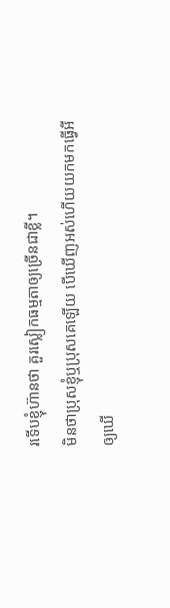រទើបខ្ញុំហ៊ានថា គួរស្លៀកធម្មតាឲ្យច្រើនជាខ្លី។
មិនថាប្រុសខ្ញុំឬប្រុសគេឡើយ បើឃើញអស់ហើយយកមកធ្វើអី
ឲ្យឃើ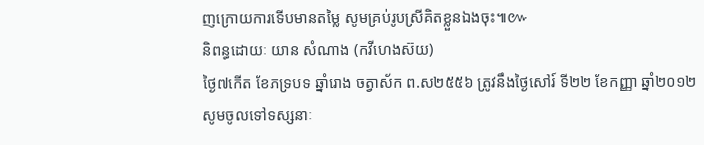ញក្រោយការទើបមានតម្លៃ សូមគ្រប់រូបស្រីគិតខ្លួនឯងចុះ៕៚
និពន្ធដោយៈ យាន សំណាង (កវីហេងស៊យ)
ថ្ងៃ៧កើត ខែភទ្របទ ឆ្នាំរោង ចត្វាស័ក ព.ស២៥៥៦ ត្រូវនឹងថ្ងៃសៅរ៍ ទី២២ ខែកញ្ញា ឆ្នាំ២០១២
សូមចូលទៅទស្សនាៈ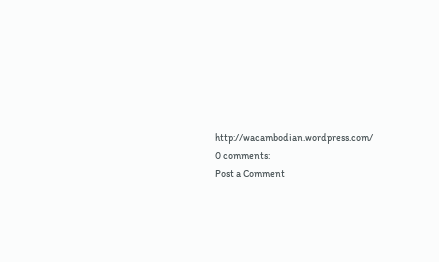http://wacambodian.wordpress.com/
0 comments:
Post a Comment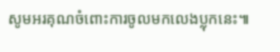សូមអរគុណចំពោះការចូលមកលេងប្លុកនេះ៕